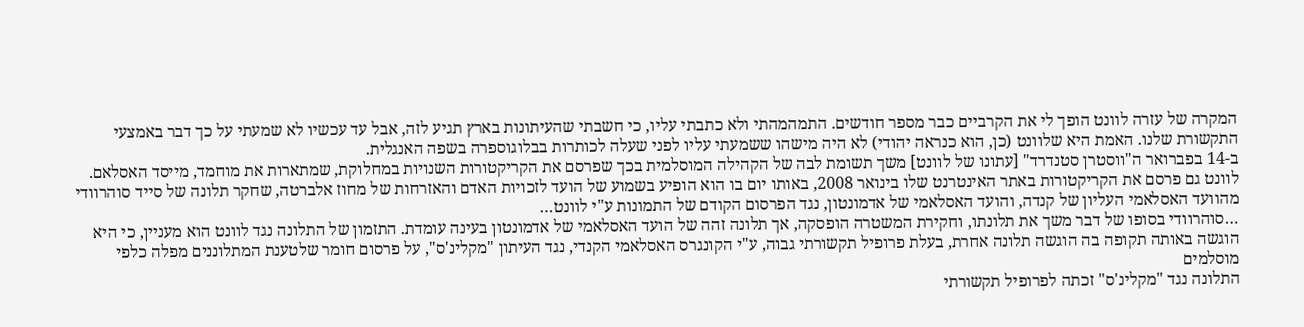המקרה של עזרה לוונט הופך לי את הקרביים כבר מספר חודשים. התמהמהתי ולא כתבתי עליו, כי חשבתי שהעיתונות בארץ תגיע לזה, אבל עד עכשיו לא שמעתי על כך דבר באמצעי התקשורת שלנו. האמת היא שלוונט (כן, הוא כנראה יהודי) לא היה מישהו ששמעתי עליו לפני שעלה לכותרות בבלוגוספרה בשפה האנגלית.
ב-14 בפברואר ה"ווסטרן סטנדרד" [עתונו של לוונט] משך תשומת לבה של הקהילה המוסלמית בכך שפרסם את הקריקטורות השנויות במחלוקת, שמתארות את מוחמד, מייסד האסלאם.
לוונט גם פרסם את הקריקטורות באתר האינטרנט שלו בינואר 2008, באותו יום בו הוא הופיע בשמוע של הועד לזכויות האדם והאזרחות של מחוז אלברטה, שחקר תלונה של סייד סוהרוודי מהוועד האסלאמי העליון של קנדה, והועד האסלאמי של אדמונטון, נגד הפרסום הקודם של התמונות ע"י לוונט…
…סוהרוודי בסופו של דבר משך את תלונתו, וחקירת המשטרה הופסקה, אך תלונה זהה של הועד האסלאמי של אדמונטון בעינה עומדת. התזמון של התלונה נגד לוונט הוא מעניין, כי היא הוגשה באותה תקופה בה הוגשה תלונה אחרת, בעלת פרופיל תקשורתי גבוה, ע"י הקונגרס האסלאמי הקנדי, נגד העיתון "מקלינ'ס", על פרסום חומר שלטענת המתלוננים מפלה כלפי מוסלמים
התלונה נגד "מקלינ'ס" זכתה לפרופיל תקשורתי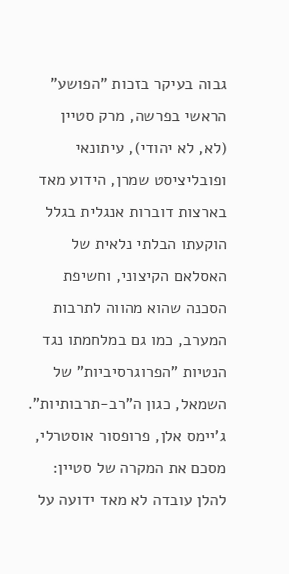גבוה בעיקר בזכות "הפושע" הראשי בפרשה, מרק סטיין (לא, לא יהודי), עיתונאי ופובליציסט שמרן, הידוע מאד בארצות דוברות אנגלית בגלל הוקעתו הבלתי נלאית של האסלאם הקיצוני, וחשיפת הסכנה שהוא מהווה לתרבות המערב, כמו גם במלחמתו נגד הנטיות "הפרוגרסיביות" של השמאל, כגון ה"רב-תרבותיות". ג'יימס אלן, פרופסור אוסטרלי, מסכם את המקרה של סטיין:
להלן עובדה לא מאד ידועה על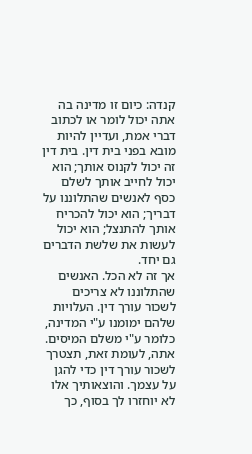קנדה: כיום זו מדינה בה אתה יכול לומר או לכתוב דברי אמת, ועדיין להיות מובא בפני בית דין. בית דין זה יכול לקנוס אותך; הוא יכול לחייב אותך לשלם כסף לאנשים שהתלוננו על דבריך; הוא יכול להכריח אותך להתנצל; הוא יכול לעשות את שלשת הדברים גם יחד.
אך זה לא הכל. האנשים שהתלוננו לא צריכים לשכור עורך דין. העלויות שלהם ימומנו ע"י המדינה, כלומר ע"י משלם המיסים.
אתה, לעומת זאת, תצטרך לשכור עורך דין כדי להגן על עצמך. והוצאותיך אלו לא יוחזרו לך בסוף, כך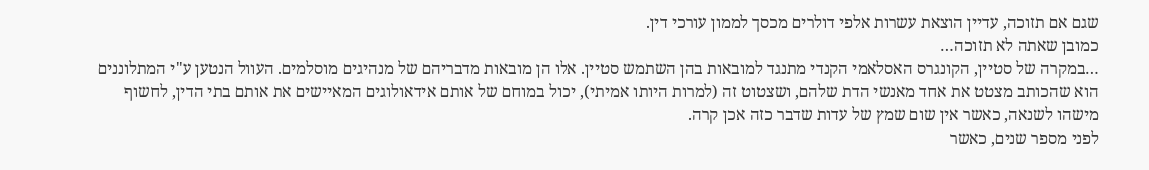שגם אם תזוכה, עדיין הוצאת עשרות אלפי דולרים מכסך לממון עורכי דין.
כמובן שאתה לא תזוכה…
…במקרה של סטיין, הקונגרס האסלאמי הקנדי מתנגד למובאות בהן השתמש סטיין. אלו הן מובאות מדבריהם של מנהיגים מוסלמים. העוול הנטען ע"י המתלוננים הוא שהכותב מצטט את אחד מאנשי הדת שלהם, ושצטוט זה (למרות היותו אמיתי), יכול במוחם של אותם אידאולוגים המאיישים את אותם בתי הדין, לחשוף מישהו לשנאה, כאשר אין שום שמץ של עדות שדבר כזה אכן קרה.
לפני מספר שנים, כאשר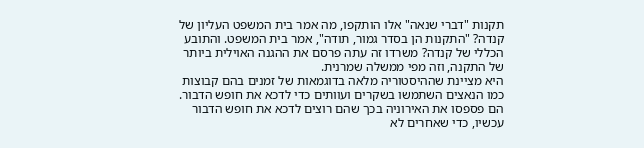תקנות "דברי שנאה" אלו הותקפו, מה אמר בית המשפט העליון של קנדה? "התקנות הן בסדר גמור, תודה", אמר בית המשפט. והתובע הכללי של קנדה? משרדו זה עתה פרסם את ההגנה האוילית ביותר של התקנה, וזה מפי ממשלה שמרנית.
היא מציינת שההיסטוריה מלאה בדוגמאות של זמנים בהם קבוצות כמו הנאצים השתמשו בשקרים ועוותים כדי לדכא את חופש הדבור. הם פספסו את האירוניה בכך שהם רוצים לדכא את חופש הדבור עכשיו, כדי שאחרים לא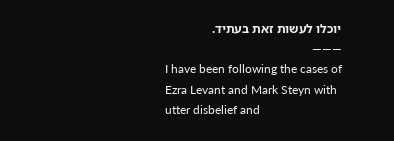יוכלו לעשות זאת בעתיד.
———
I have been following the cases of Ezra Levant and Mark Steyn with utter disbelief and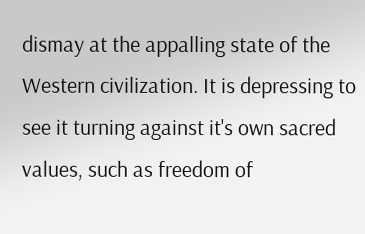dismay at the appalling state of the Western civilization. It is depressing to see it turning against it's own sacred values, such as freedom of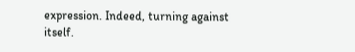expression. Indeed, turning against itself.